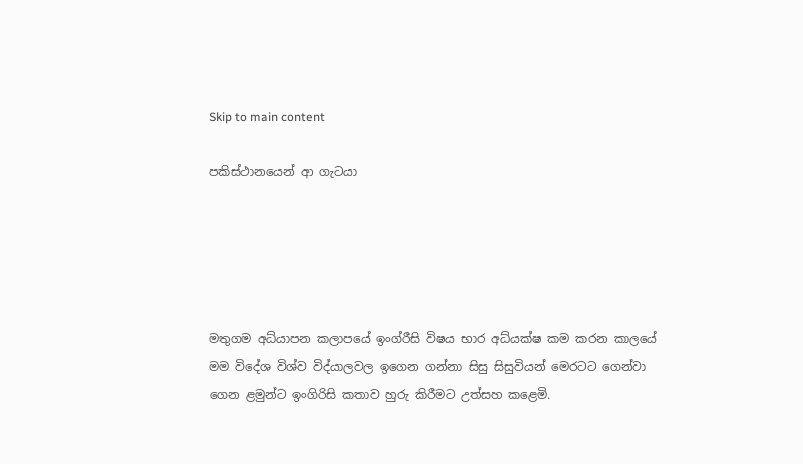Skip to main content

පකිස්ථානයෙන් ආ ගැටයා





මතුගම අධ්යාපන කලාපයේ ඉංග්රීසි විෂය භාර අධ්යක්ෂ කම කරන කාලයේ මම විදේශ විශ්ව විද්යාලවල ඉගෙන ගන්නා සිසු සිසුවියන් මෙරටට ගෙන්වා ගෙන ළමුන්ට ඉංගිරිසි කතාව හුරු කිරීමට උත්සහ කළෙමි.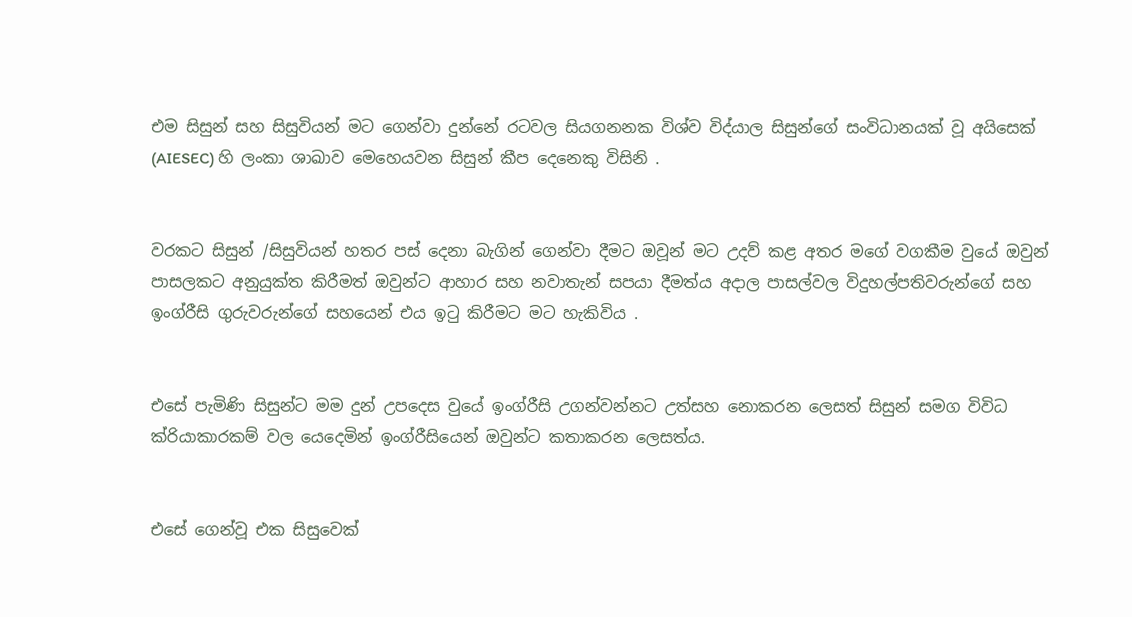එම සිසුන් සහ සිසුවියන් මට ගෙන්වා දුන්නේ රටවල සියගනනක විශ්ව විද්යාල සිසුන්ගේ සංවිධානයක් වූ අයිසෙක් (AIESEC) හි ලංකා ශාඛාව මෙහෙයවන සිසුන් කීප දෙනෙකු විසිනි .


වරකට සිසුන් /සිසුවියන් හතර පස් දෙනා බැගින් ගෙන්වා දීමට ඔවූන් මට උදව් කළ අතර මගේ වගකීම වුයේ ඔවුන් පාසලකට අනුයුක්ත කිරීමත් ඔවුන්ට ආහාර සහ නවාතැන් සපයා දීමත්ය අදාල පාසල්වල විදුහල්පතිවරුන්ගේ සහ ඉංග්රීසි ගුරුවරුන්ගේ සහයෙන් එය ඉටු කිරීමට මට හැකිවිය .


එසේ පැමිණි සිසුන්ට මම දුන් උපදෙස වුයේ ඉංග්රීසි උගන්වන්නට උත්සහ නොකරන ලෙසත් සිසුන් සමග විවිධ ක්රියාකාරකම් වල යෙදෙමින් ඉංග්රීසියෙන් ඔවුන්ට කතාකරන ලෙසත්ය.


එසේ ගෙන්වූ එක සිසුවෙක්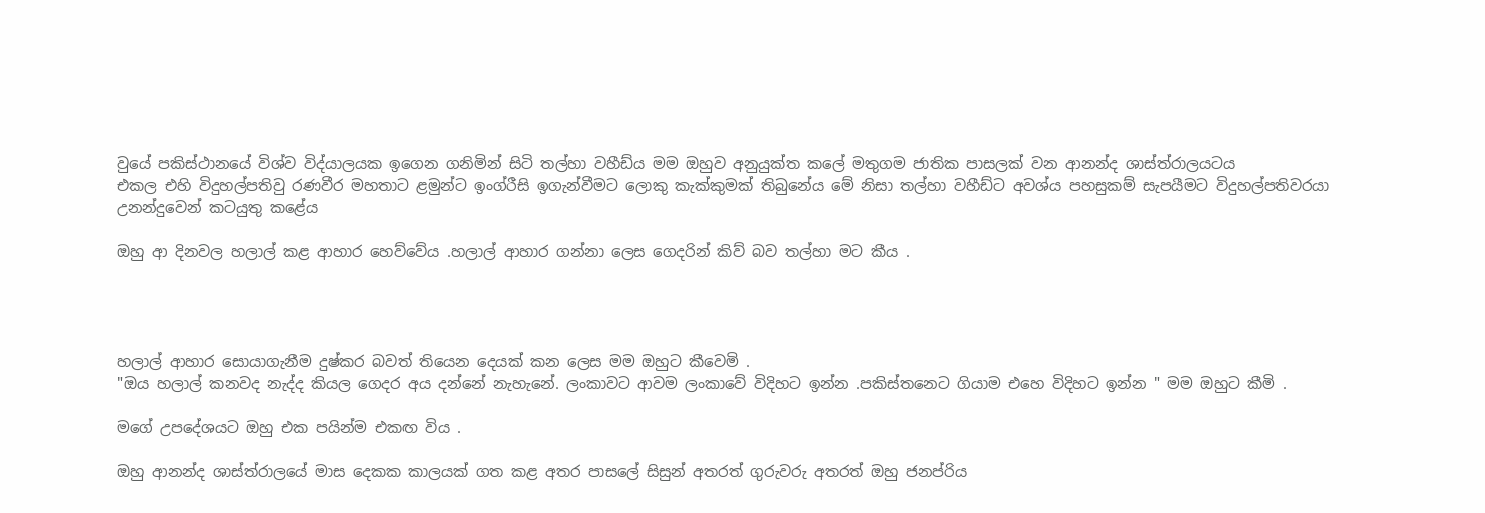වුයේ පකිස්ථානයේ විශ්ව විද්යාලයක ඉගෙන ගනිමින් සිටි තල්හා වහීඩ්ය මම ඔහුව අනුයුක්ත කලේ මතුගම ජාතික පාසලක් වන ආනන්ද ශාස්ත්රාලයටය
එකල එහි විදුහල්පතිවු රණවීර මහතාට ළමුන්ට ඉංග්රීසි ඉගැන්වීමට ලොකු කැක්කුමක් තිබුනේය මේ නිසා තල්හා වහීඩ්ට අවශ්ය පහසුකම් සැපයීමට විදුහල්පතිවරයා උනන්දුවෙන් කටයුතු කළේය

ඔහු ආ දිනවල හලාල් කළ ආහාර හෙව්වේය .හලාල් ආහාර ගන්නා ලෙස ගෙදරින් කිව් බව තල්හා මට කීය .




හලාල් ආහාර සොයාගැනීම දුෂ්කර බවත් තියෙන දෙයක් කන ලෙස මම ඔහුට කීවෙමි .
"ඔය හලාල් කනවද නැද්ද කියල ගෙදර අය දන්නේ නැහැනේ. ලංකාවට ආවම ලංකාවේ විදිහට ඉන්න .පකිස්තනෙට ගියාම එහෙ විදිහට ඉන්න " මම ඔහුට කීමි .

මගේ උපදේශයට ඔහු එක පයින්ම එකඟ විය .

ඔහු ආනන්ද ශාස්ත්රාලයේ මාස දෙකක කාලයක් ගත කළ අතර පාසලේ සිසුන් අතරත් ගුරුවරු අතරත් ඔහු ජනප්රිය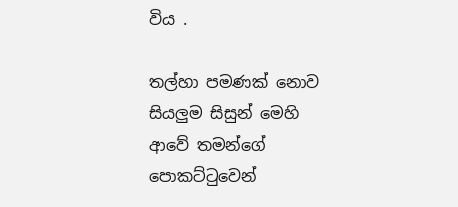විය .

තල්හා පමණක් නොව සියලුම සිසුන් මෙහි ආවේ තමන්ගේ පොකට්ටුවෙන්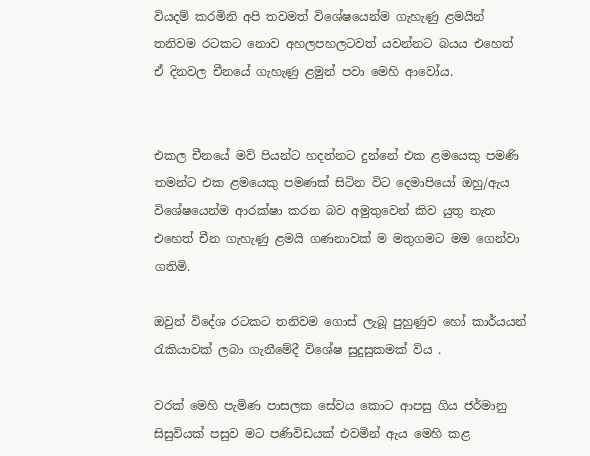වියදම් කරමිනි අපි තවමත් විශේෂයෙන්ම ගැහැණු ළමයින් තනිවම රටකට නොව අහලපහලටවත් යවන්නට බයය එහෙත් ඒ දිනවල චීනයේ ගැහැණු ළමුන් පවා මෙහි ආවෝය.


එකල චීනයේ මව් පියන්ට හදන්නට දුන්නේ එක ළමයෙකු පමණි තමන්ට එක ළමයෙකු පමණක් සිටින විට දෙමාපියෝ ඔහු/ඇය විශේෂයෙන්ම ආරක්ෂා කරන බව අමුතුවෙන් කිව යුතු නැත එහෙත් චීන ගැහැණු ළමයි ගණනාවක් ම මතුගමට මම ගෙන්වා ගතිමි.

ඔවුන් විදේශ රටකට තනිවම ගොස් ලැබූ පුහුණුව හෝ කාර්යයන් රැකියාවක් ලබා ගැනීමේදී විශේෂ සුදුසුකමක් විය .

වරක් මෙහි පැමිණ පාසලක සේවය කොට ආපසු ගිය ජර්මානු සිසුවියක් පසුව මට පණිවිඩයක් එවමින් ඇය මෙහි කළ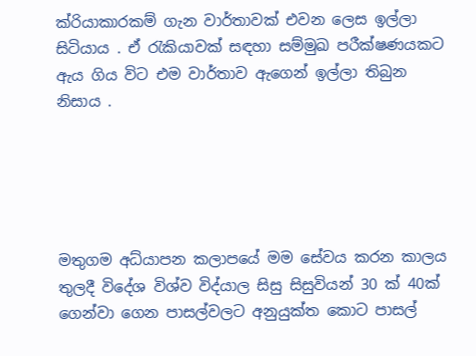ක්රියාකාරකම් ගැන වාර්තාවක් එවන ලෙස ඉල්ලා සිටියාය . ඒ රැකියාවක් සඳහා සම්මුඛ පරීක්ෂණයකට ඇය ගිය විට එම වාර්තාව ඇගෙන් ඉල්ලා තිබුන නිසාය .





මතුගම අධ්යාපන කලාපයේ මම සේවය කරන කාලය තුලදී විදේශ විශ්ව විද්යාල සිසු සිසුවියන් 30 ක් 40ක් ගෙන්වා ගෙන පාසල්වලට අනුයුක්ත කොට පාසල්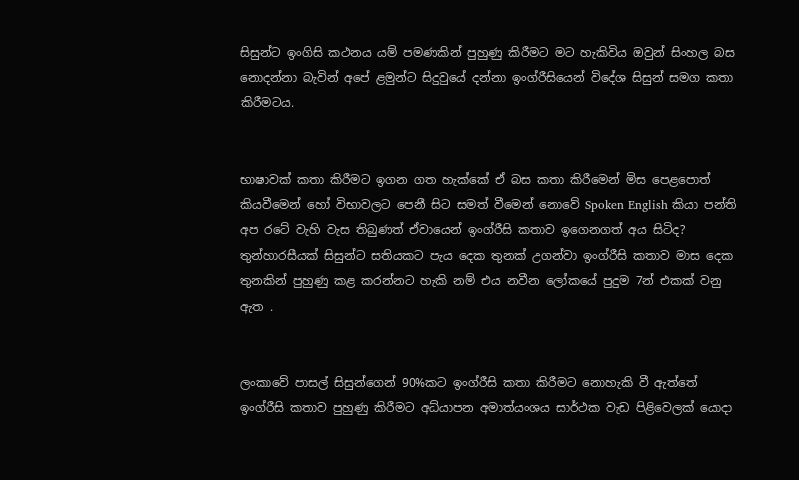සිසුන්ට ඉංගිසි කථනය යම් පමණකින් පුහුණු කිරීමට මට හැකිවිය ඔවුන් සිංහල බස නොදන්නා බැවින් අපේ ළමුන්ට සිදුවුයේ දන්නා ඉංග්රීසියෙන් විදේශ සිසුන් සමග කතා කිරීමටය.


භාෂාවක් කතා කිරීමට ඉගන ගත හැක්කේ ඒ බස කතා කිරීමෙන් මිස පෙළපොත් කියවීමෙන් හෝ විභාවලට පෙනී සිට සමත් වීමෙන් නොවේ Spoken English කියා පන්ති අප රටේ වැහි වැස තිබුණත් ඒවායෙන් ඉංග්රීසි කතාව ඉගෙනගත් අය සිටිද? තුන්හාරසීයක් සිසුන්ට සතියකට පැය දෙක තුනක් උගන්වා ඉංග්රීසි කතාව මාස දෙක තුනකින් පුහුණු කළ කරන්නට හැකි නම් එය නවීන ලෝකයේ පුදුම 7න් එකක් වනු ඇත .


ලංකාවේ පාසල් සිසුන්ගෙන් 90%කට ඉංග්රීසි කතා කිරීමට නොහැකි වී ඇත්තේ ඉංග්රීසි කතාව පුහුණු කිරීමට අධ්යාපන අමාත්යංශය සාර්ථක වැඩ පිළිවෙලක් යොදා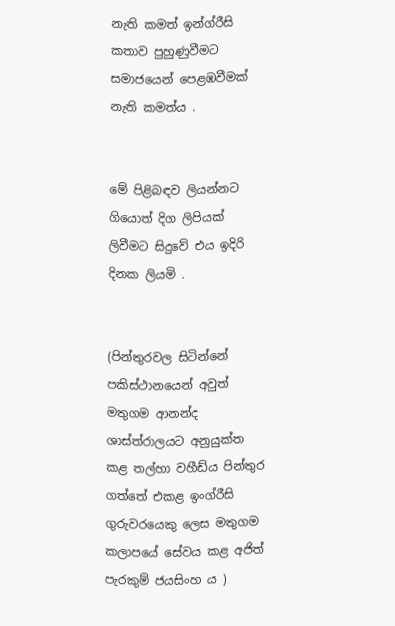නැති කමත් ඉන්ග්රීසි කතාව පුහුණුවීමට සමාජයෙන් පෙළඹවීමක් නැති කමත්ය .


මේ පිළිබඳව ලියන්නට ගියොත් දිග ලිපියක් ලිවීමට සිදුවේ එය ඉදිරි දිනක ලියමි .


(පින්තුරවල සිටින්නේ පකිස්ථානයෙන් අවුත් මතුගම ආනන්ද ශාස්ත්රාලයට අනුයුක්ත කළ තල්හා වහීඩ්ය පින්තුර ගත්තේ එකළ ඉංග්රීසි ගුරුවරයෙකු ලෙස මතුගම කලාපයේ සේවය කළ අජිත් පැරකුම් ජයසිංහ ය )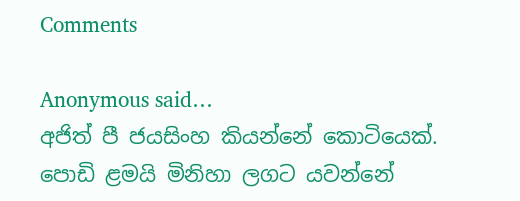Comments

Anonymous said…
අජිත් පී ජයසිංහ කියන්නේ කොටියෙක්. පොඩි ළමයි මිනිහා ලගට යවන්නේ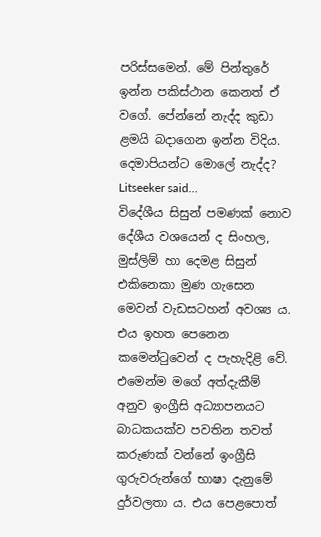පරිස්සමෙන්. මේ පින්තුරේ ඉන්න පකිස්ථාන කෙනත් ඒ වගේ. පේන්නේ නැද්ද කුඩා ළමයි බදාගෙන ඉන්න විදිය. දෙමාපියන්ට මොලේ නැද්ද?
Litseeker said…
විදේශීය සිසුන් පමණක් නොව දේශීය වශයෙන් ද සිංහල, මුස්ලිම් හා දෙමළ සිසුන් එකිනෙකා මුණ ගැසෙන මෙවන් වැඩසටහන් අවශ්‍ය ය. එය ඉහත පෙනෙන කමෙන්ටුවෙන් ද පැහැදිළි වේ. එමෙන්ම මගේ අත්දැකීම් අනුව ඉංග්‍රීසි අධ්‍යාපනයට බාධකයක්ව පවතින තවත් කරුණක් වන්නේ ඉංග්‍රීසි ගුරුවරුන්ගේ භාෂා දැනුමේ දුර්වලතා ය. එය පෙළපොත්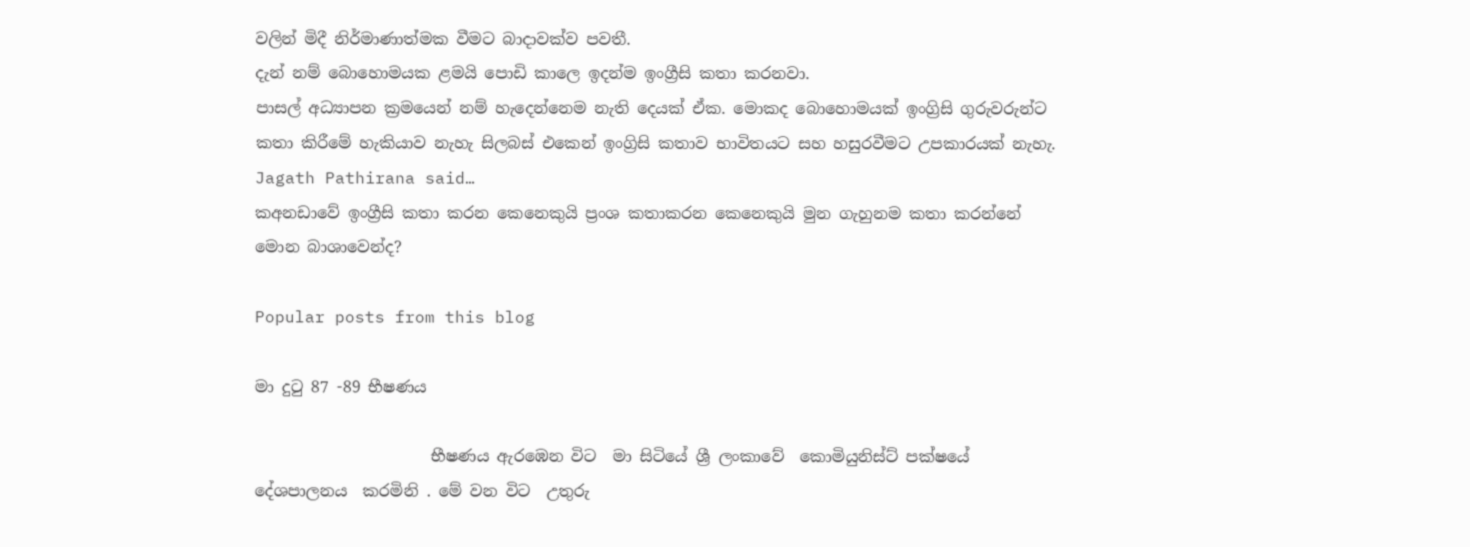වලින් මිදී නිර්මාණාත්මක වීමට බාදාවක්ව පවතී.
දැන් නම් බොහොමයක ළමයි පොඩි කාලෙ ඉදන්ම ඉංග්‍රීසි කතා කරනවා.
පාසල් අධ්‍යාපන ක්‍රමයෙන් නම් හැදෙන්නෙම නැති දෙයක් ඒක. මොකද බොහොමයක් ඉංග්‍රිසි ගුරුවරුන්ට කතා කිරීමේ හැකියාව නැහැ සිලබස් එකෙන් ඉංග්‍රිසි කතාව භාවිතයට සහ හසුරවීමට උපකාරයක් නැහැ.
Jagath Pathirana said…
කඅනඩාවේ ඉංග්‍රීසි කතා කරන කෙනෙකුයි ප්‍රංශ කතාකරන කෙනෙකුයි මුන ගැහුනම කතා කරන්නේ මොන බාශාවෙන්ද?

Popular posts from this blog

මා දුටු 87 -89 භීෂණය

                      භීෂණය ඇරඹෙන විට  මා සිටියේ ශ්‍රී ලංකාවේ  කොමියුනිස්ට් පක්ෂයේ දේශපාලනය  කරමිනි . මේ වන විට  උතුරු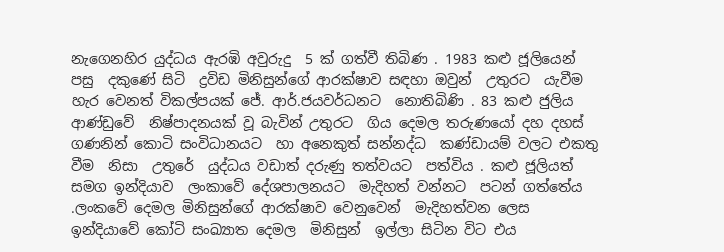නැගෙනහිර යුද්ධය ඇරඹි අවුරුදු  5 ක් ගත්වී තිබිණ . 1983 කළු ජූලියෙන් පසු  දකුණේ සිටි  ද්‍රවිඩ මිනිසුන්ගේ ආරක්ෂාව සඳහා ඔවුන්  උතුරට  යැවීම  හැර වෙනත් විකල්පයක් ජේ. ආර්.ජයවර්ධනට  නොතිබිණි . 83 කළු ජුලිය ආණ්ඩුවේ  නිෂ්පාදනයක් වූ බැවින් උතුරට  ගිය දෙමල තරුණයෝ දහ දහස්  ගණනින් කොටි සංවිධානයට  හා අනෙකුත් සන්නද්ධ  කණ්ඩායම් වලට එකතු වීම  නිසා  උතුරේ  යුද්ධය වඩාත් දරුණු තත්වයට  පත්විය . කළු ජූලියත් සමග ඉන්දියාව  ලංකාවේ දේශපාලනයට  මැදිහත් වන්නට  පටන් ගත්තේය .ලංකවේ දෙමල මිනිසුන්ගේ ආරක්ෂාව වෙනුවෙන්  මැදිහත්වන ලෙස  ඉන්දියාවේ කෝටි සංඛ්‍යාත දෙමල  මිනිසුන්  ඉල්ලා සිටින විට එය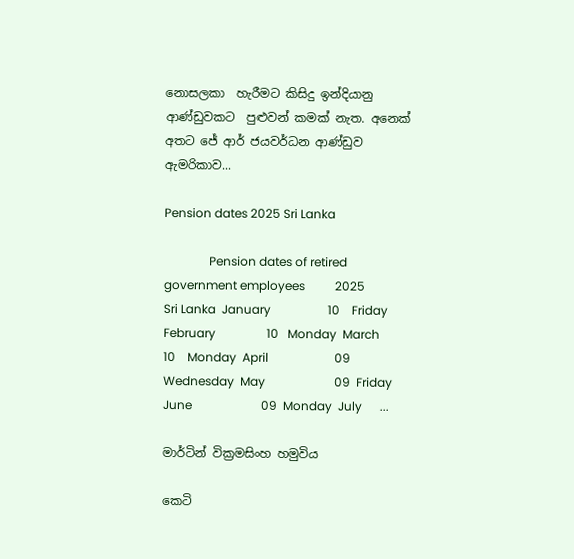නොසලකා  හැරීමට කිසිදු ඉන්දියානු  ආණ්ඩුවකට  පුළුවන් කමක් නැත. අනෙක් අතට ජේ ආර් ජයවර්ධන ආණ්ඩුව ඇමරිකාව...

Pension dates 2025 Sri Lanka

               Pension dates of retired government employees          2025                                                  Sri Lanka  January                   10    Friday  February                 10   Monday  March                    10    Monday  April                      09   Wednesday  May                       09  Friday  June                       09  Monday  July      ...

මාර්ටින් වික්‍රමසිංහ හමුවිය

කෙටි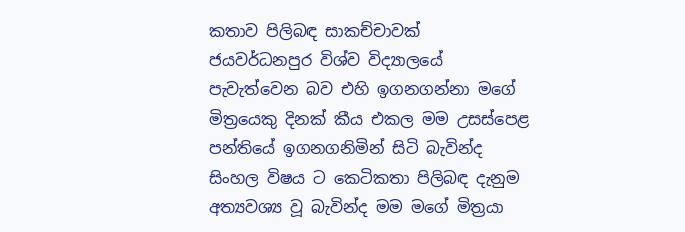කතාව පිලිබඳ සාකච්චාවක් ජයවර්ධනපුර විශ්ව විද්‍යාලයේ පැවැත්වෙන බව එහි ඉගනගන්නා මගේ මිත්‍රයෙකු දිනක් කීය එකල මම උසස්පෙළ පන්තියේ ඉගනගනිමින් සිටි බැවින්ද සිංහල විෂය ට කෙටිකතා පිලිබඳ දැනුම අත්‍යවශ්‍ය වූ බැවින්ද මම මගේ මිත්‍රයා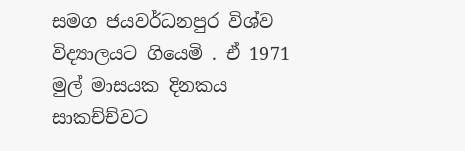සමග ජයවර්ධනපුර විශ්ව විද්‍යාලයට ගියෙමි . ඒ 1971 මුල් මාසයක දිනකය සාකච්ච්වට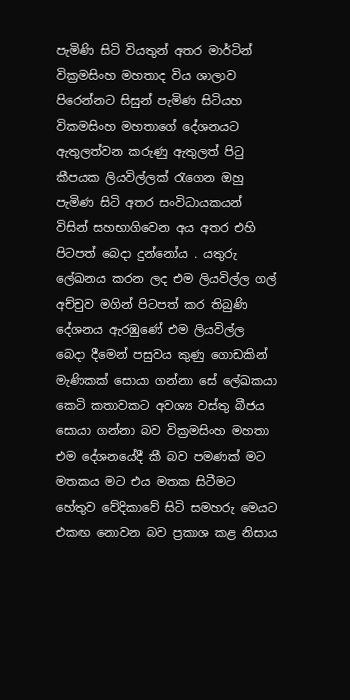පැමිණි සිටි වියතුන් අතර මාර්ටින් වික්‍රමසිංහ මහතාද විය ශාලාව පිරෙන්නට සිසුන් පැමිණ සිටියහ විකමසිංහ මහතාගේ දේශනයට ඇතුලත්වන කරුණු ඇතුලත් පිටු කීපයක ලියවිල්ලක් රැගෙන ඔහු පැමිණ සිටි අතර සංවිධායකයන් විසින් සහභාගිවෙන අය අතර එහි පිටපත් බෙදා දුන්නෝය . යතුරු ලේඛනය කරන ලද එම ලියවිල්ල ගල් අච්චුව මගින් පිටපත් කර තිබුණි දේශනය ඇරඹුණේ එම ලියවිල්ල බෙදා දීමෙන් පසුවය කුණු ගොඩකින් මැණිකක් සොයා ගන්නා සේ ලේඛකයා කෙටි කතාවකට අවශ්‍ය වස්තු බීජය සොයා ගන්නා බව වික්‍රමසිංහ මහතා එම දේශනයේදී කී බව පමණක් මට මතකය මට එය මතක සිටීමට හේතුව වේදිකාවේ සිටි සමහරු මෙයට එකඟ නොවන බව ප්‍රකාශ කළ නිසාය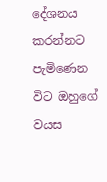දේශනය කරන්නට පැමිණෙන විට ඔහුගේ වයස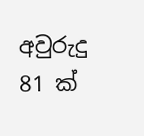අවුරුදු 81 ක්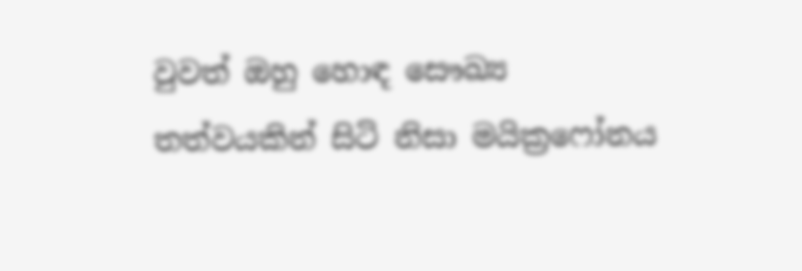වුවත් ඔහු හොඳ සෞඛ්‍ය තත්වයකින් සිටි නිසා මයික්‍රෆෝනය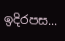ඉදිරපස...